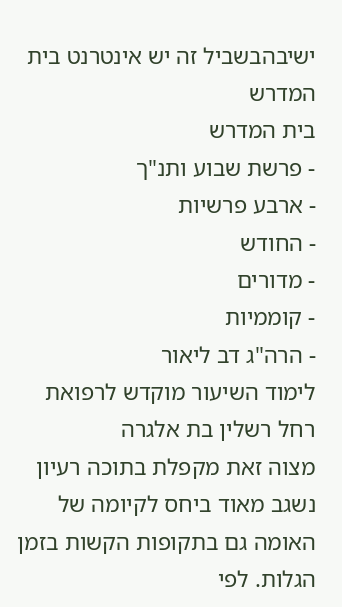ישיבהבשביל זה יש אינטרנט בית המדרש
בית המדרש
- פרשת שבוע ותנ"ך
- ארבע פרשיות
- החודש
- מדורים
- קוממיות
- הרה"ג דב ליאור
לימוד השיעור מוקדש לרפואת
רחל רשלין בת אלגרה
מצוה זאת מקפלת בתוכה רעיון נשגב מאוד ביחס לקיומה של האומה גם בתקופות הקשות בזמן הגלות. לפי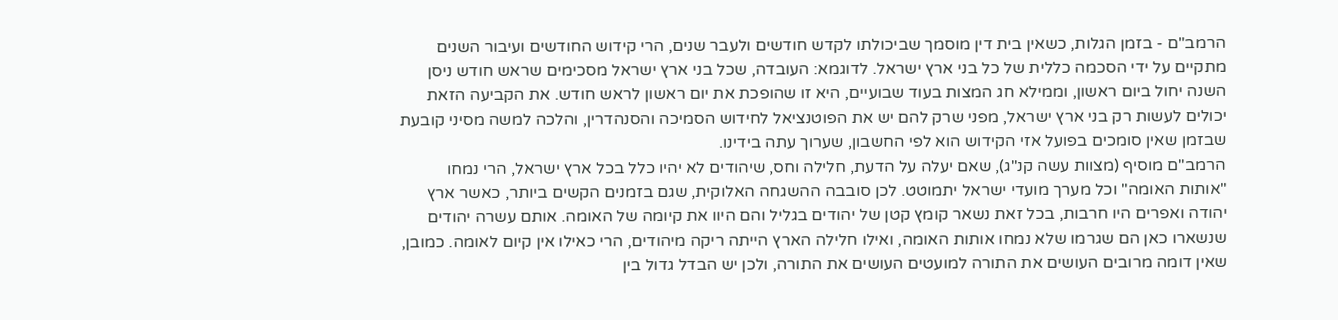הרמב"ם - בזמן הגלות, כשאין בית דין מוסמך שביכולתו לקדש חודשים ולעבר שנים, הרי קידוש החודשים ועיבור השנים מתקיים על ידי הסכמה כללית של כל בני ארץ ישראל. לדוגמא: העובדה, שכל בני ארץ ישראל מסכימים שראש חודש ניסן השנה יחול ביום ראשון, וממילא חג המצות בעוד שבועיים, היא זו שהופכת את יום ראשון לראש חודש. את הקביעה הזאת יכולים לעשות רק בני ארץ ישראל, מפני שרק להם יש את הפוטנציאל לחידוש הסמיכה והסנהדרין, והלכה למשה מסיני קובעת שבזמן שאין סומכים בפועל אזי הקידוש הוא לפי החשבון, שערוך עתה בידינו.
הרמב"ם מוסיף (מצוות עשה קנ"ג), שאם יעלה על הדעת, חלילה וחס, שיהודים לא יהיו כלל בכל ארץ ישראל, הרי נמחו "אותות האומה" וכל מערך מועדי ישראל יתמוטט. לכן סובבה ההשגחה האלוקית, שגם בזמנים הקשים ביותר, כאשר ארץ יהודה ואפרים היו חרבות, בכל זאת נשאר קומץ קטן של יהודים בגליל והם היוו את קיומה של האומה. אותם עשרה יהודים שנשארו כאן הם שגרמו שלא נמחו אותות האומה, ואילו חלילה הארץ הייתה ריקה מיהודים, הרי כאילו אין קיום לאומה. כמובן, שאין דומה מרובים העושים את התורה למועטים העושים את התורה, ולכן יש הבדל גדול בין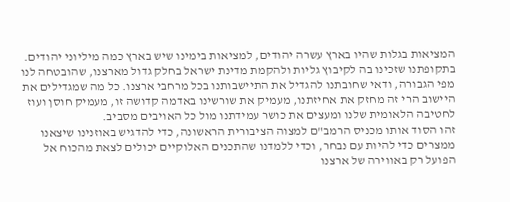המציאות בגלות שהיו בארץ עשרה יהודים, למציאות בימינו שיש בארץ כמה מיליוני יהודים.
בתקופתנו שזכינו בה לקיבוץ גליות ולהקמת מדינת ישראל בחלק גדול מארצנו, שהובטחה לנו מפי הגבורה, ודאי שחובתנו להגדיל את התיישבותנו בכל מרחבי ארצנו. כל מה שמגדילים את היישוב הרי זה מחזק את אחיזתנו, מעמיק את שורשינו באדמה קדושה זו, מעמיק חוסן ועוז לחטיבה הלאומית שלנו ומעצים את כושר עמידתנו מול כל האויבים מסביב.
זהו הסוד אותו מכניס הרמב"ם למצוה הציבורית הראשונה, כדי להדגיש באוזנינו שיצאנו ממצרים כדי להיות עם נבחר, וכדי ללמדנו שהתכנים האלוקיים יכולים לצאת מהכוח אל הפועל רק באווירה של ארצנו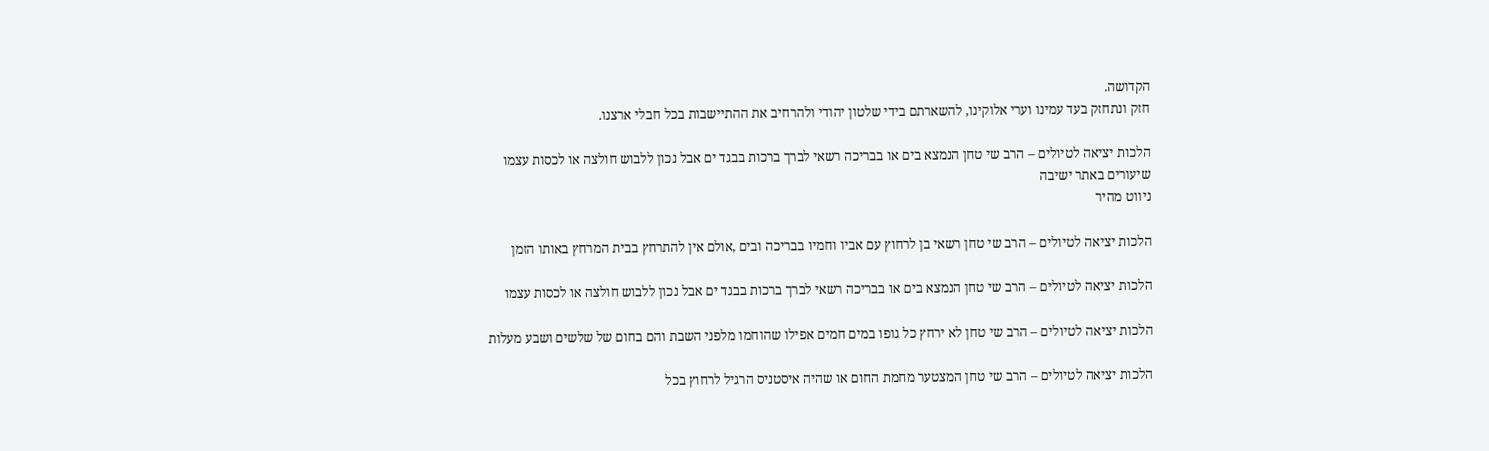הקדושה.
חזק ונתחזק בעד עמינו וערי אלוקינו, להשארתם בידי שלטון יהודי ולהרחיב את ההתיישבות בכל חבלי ארצנו.

הלכות יציאה לטיולים – הרב שי טחן הנמצא בים או בבריכה רשאי לברך ברכות בבגד ים אבל נכון ללבוש חולצה או לכסות עצמו
שיעורים באתר ישיבה
ניווט מהיר

הלכות יציאה לטיולים – הרב שי טחן רשאי בן לרחוץ עם אביו וחמיו בבריכה ובים ,אולם אין להתרחץ בבית המרחץ באותו הזמן

הלכות יציאה לטיולים – הרב שי טחן הנמצא בים או בבריכה רשאי לברך ברכות בבגד ים אבל נכון ללבוש חולצה או לכסות עצמו

הלכות יציאה לטיולים – הרב שי טחן לא ירחץ כל גופו במים חמים אפילו שהוחמו מלפני השבת והם בחום של שלשים ושבע מעלות

הלכות יציאה לטיולים – הרב שי טחן המצטער מחמת החום או שהיה איסטניס הרגיל לרחוץ בכל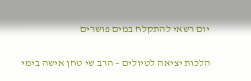יום רשאי להתקלח במים פושרים

הלכות יציאה לטיולים – הרב שי טחן אישה בימי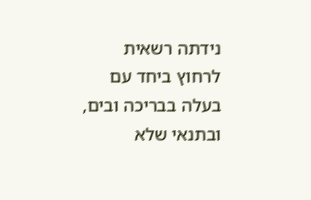נידתה רשאית לרחוץ ביחד עם בעלה בבריכה ובים, ובתנאי שלא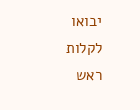יבואו לקלות ראש